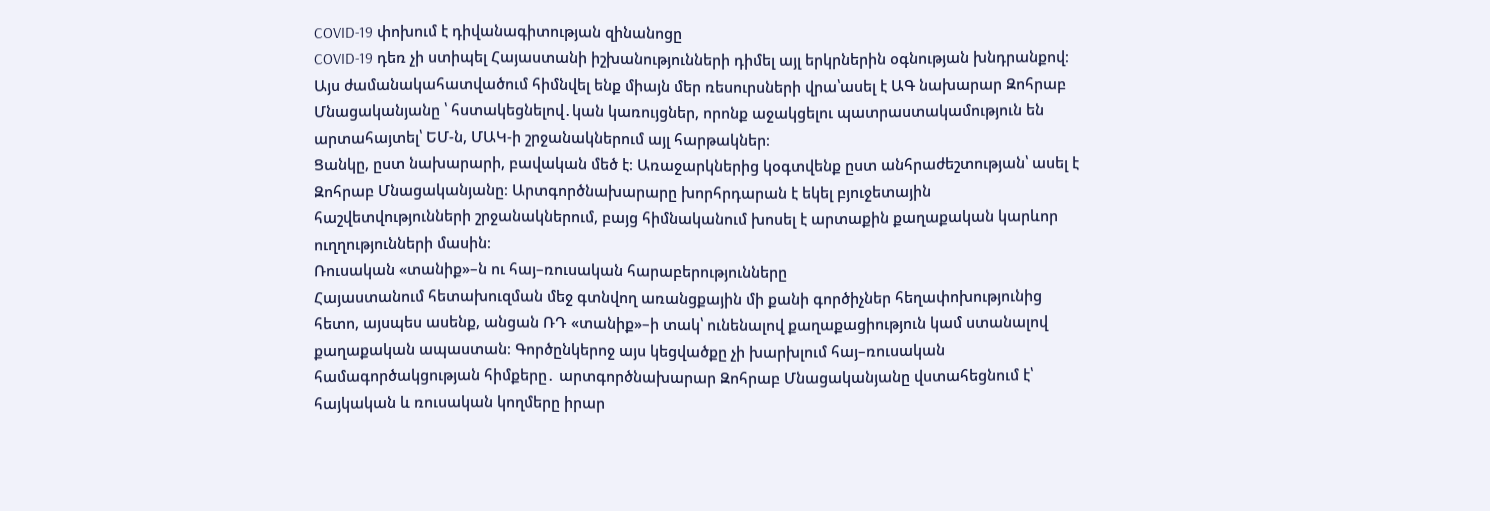COVID-19 փոխում է դիվանագիտության զինանոցը
COVID-19 դեռ չի ստիպել Հայաստանի իշխանությունների դիմել այլ երկրներին օգնության խնդրանքով։
Այս ժամանակահատվածում հիմնվել ենք միայն մեր ռեսուրսների վրա՝ասել է ԱԳ նախարար Զոհրաբ Մնացականյանը ՝ հստակեցնելով․կան կառույցներ, որոնք աջակցելու պատրաստակամություն են արտահայտել՝ ԵՄ-ն, ՄԱԿ-ի շրջանակներում այլ հարթակներ։
Ցանկը, ըստ նախարարի, բավական մեծ է։ Առաջարկներից կօգտվենք ըստ անհրաժեշտության՝ ասել է Զոհրաբ Մնացականյանը։ Արտգործնախարարը խորհրդարան է եկել բյուջետային հաշվետվությունների շրջանակներում, բայց հիմնականում խոսել է արտաքին քաղաքական կարևոր ուղղությունների մասին։
Ռուսական «տանիք»–ն ու հայ–ռուսական հարաբերությունները
Հայաստանում հետախուզման մեջ գտնվող առանցքային մի քանի գործիչներ հեղափոխությունից հետո, այսպես ասենք, անցան ՌԴ «տանիք»–ի տակ՝ ունենալով քաղաքացիություն կամ ստանալով քաղաքական ապաստան։ Գործընկերոջ այս կեցվածքը չի խարխլում հայ–ռուսական համագործակցության հիմքերը․ արտգործնախարար Զոհրաբ Մնացականյանը վստահեցնում է՝ հայկական և ռուսական կողմերը իրար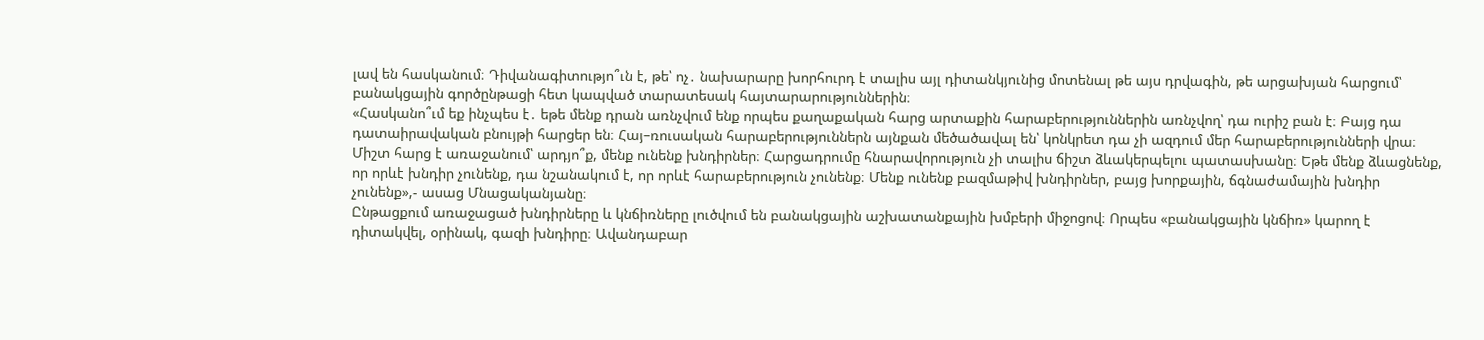լավ են հասկանում։ Դիվանագիտությո՞ւն է, թե՝ ոչ․ նախարարը խորհուրդ է տալիս այլ դիտանկյունից մոտենալ թե այս դրվագին, թե արցախյան հարցում՝ բանակցային գործընթացի հետ կապված տարատեսակ հայտարարություններին։
«Հասկանո՞ւմ եք ինչպես է․ եթե մենք դրան առնչվում ենք որպես քաղաքական հարց արտաքին հարաբերություններին առնչվող՝ դա ուրիշ բան է։ Բայց դա դատաիրավական բնույթի հարցեր են։ Հայ–ռուսական հարաբերություններն այնքան մեծածավալ են՝ կոնկրետ դա չի ազդում մեր հարաբերությունների վրա։ Միշտ հարց է առաջանում՝ արդյո՞ք, մենք ունենք խնդիրներ։ Հարցադրումը հնարավորություն չի տալիս ճիշտ ձևակերպելու պատասխանը։ Եթե մենք ձևացնենք, որ որևէ խնդիր չունենք, դա նշանակում է, որ որևէ հարաբերություն չունենք։ Մենք ունենք բազմաթիվ խնդիրներ, բայց խորքային, ճգնաժամային խնդիր չունենք»,- ասաց Մնացականյանը։
Ընթացքում առաջացած խնդիրները և կնճիռները լուծվում են բանակցային աշխատանքային խմբերի միջոցով։ Որպես «բանակցային կնճիռ» կարող է դիտակվել, օրինակ, գազի խնդիրը։ Ավանդաբար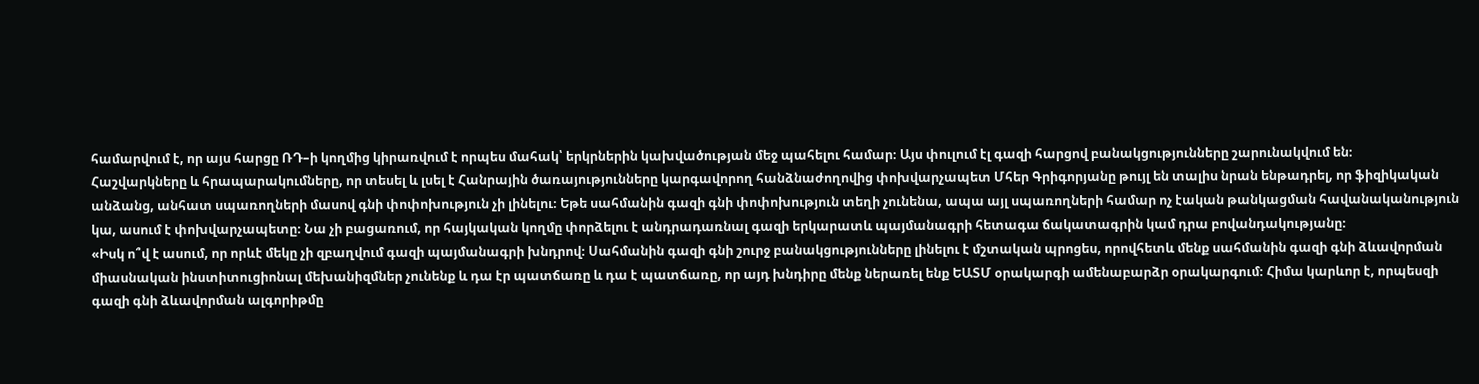համարվում է, որ այս հարցը ՌԴ–ի կողմից կիրառվում է որպես մահակ՝ երկրներին կախվածության մեջ պահելու համար։ Այս փուլում էլ գազի հարցով բանակցությունները շարունակվում են։
Հաշվարկները և հրապարակումները, որ տեսել և լսել է Հանրային ծառայությունները կարգավորող հանձնաժողովից փոխվարչապետ Մհեր Գրիգորյանը թույլ են տալիս նրան ենթադրել, որ ֆիզիկական անձանց, անհատ սպառողների մասով գնի փոփոխություն չի լինելու։ Եթե սահմանին գազի գնի փոփոխություն տեղի չունենա, ապա այլ սպառողների համար ոչ էական թանկացման հավանականություն կա, ասում է փոխվարչապետը։ Նա չի բացառում, որ հայկական կողմը փորձելու է անդրադառնալ գազի երկարատև պայմանագրի հետագա ճակատագրին կամ դրա բովանդակությանը։
«Իսկ ո՞վ է ասում, որ որևէ մեկը չի զբաղվում գազի պայմանագրի խնդրով։ Սահմանին գազի գնի շուրջ բանակցությունները լինելու է մշտական պրոցես, որովհետև մենք սահմանին գազի գնի ձևավորման միասնական ինստիտուցիոնալ մեխանիզմներ չունենք և դա էր պատճառը և դա է պատճառը, որ այդ խնդիրը մենք ներառել ենք ԵԱՏՄ օրակարգի ամենաբարձր օրակարգում։ Հիմա կարևոր է, որպեսզի գազի գնի ձևավորման ալգորիթմը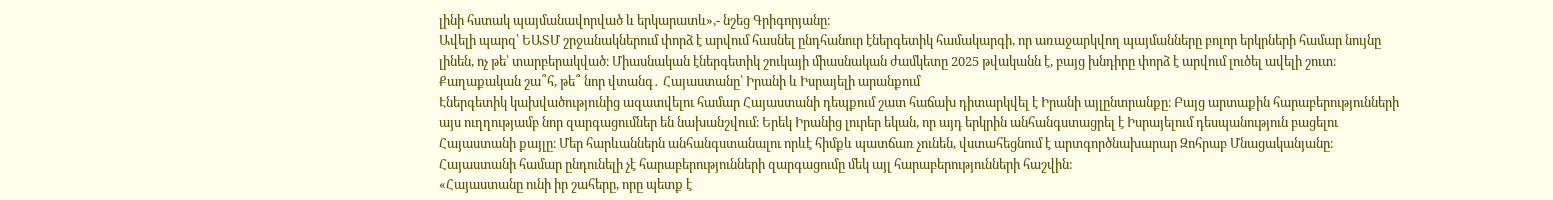լինի հստակ պայմանավորված և երկարատև»,- նշեց Գրիգորյանը։
Ավելի պարզ՝ ԵԱՏՄ շրջանակներում փորձ է արվում հասնել ընդհանուր էներգետիկ համակարգի, որ առաջարկվող պայմանները բոլոր երկրների համար նույնը լինեն, ոչ թե՝ տարբերակված։ Միասնական էներգետիկ շուկայի միասնական ժամկետը 2025 թվականն է, բայց խնդիրը փորձ է արվում լուծել ավելի շուտ։
Քաղաքական շա՞հ, թե՞ նոր վտանգ․ Հայաստանը՝ Իրանի և Իսրայելի արանքում
Էներգետիկ կախվածությունից ազատվելու համար Հայաստանի դեպքում շատ հաճախ դիտարկվել է Իրանի այլընտրանքը։ Բայց արտաքին հարաբերությունների այս ուղղությամբ նոր զարգացումներ են նախանշվում։ Երեկ Իրանից լուրեր եկան, որ այդ երկրին անհանգստացրել է Իսրայելում դեսպանություն բացելու Հայաստանի քայլը։ Մեր հարևաններն անհանգստանալու որևէ հիմքև պատճառ չունեն, վստահեցնում է արտգործնախարար Զոհրաբ Մնացականյանը։ Հայաստանի համար ընդունելի չէ հարաբերությունների զարգացումը մեկ այլ հարաբերությունների հաշվին։
«Հայաստանը ունի իր շահերը, որը պետք է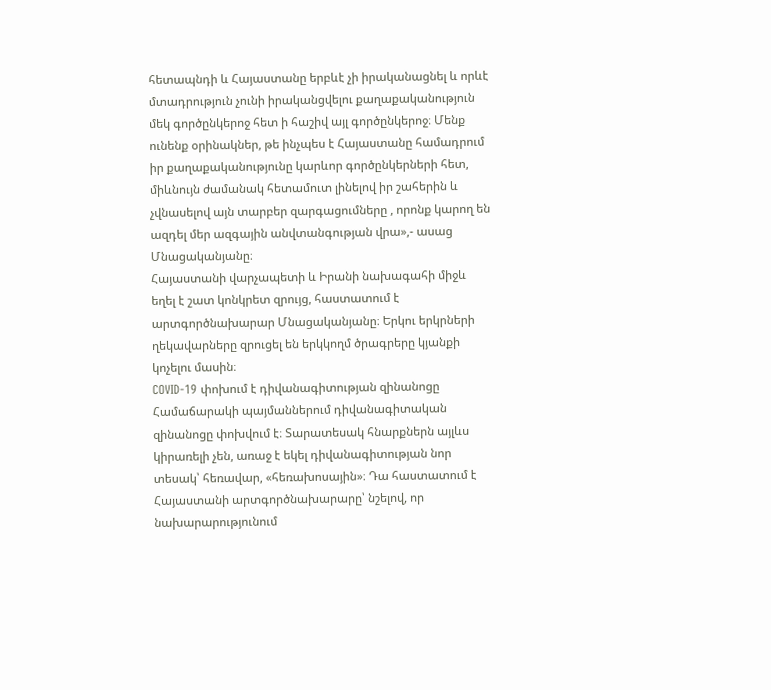հետապնդի և Հայաստանը երբևէ չի իրականացնել և որևէ մտադրություն չունի իրականցվելու քաղաքականություն մեկ գործընկերոջ հետ ի հաշիվ այլ գործընկերոջ։ Մենք ունենք օրինակներ, թե ինչպես է Հայաստանը համադրում իր քաղաքականությունը կարևոր գործընկերների հետ, միևնույն ժամանակ հետամուտ լինելով իր շահերին և չվնասելով այն տարբեր զարգացումները , որոնք կարող են ազդել մեր ազգային անվտանգության վրա»,- ասաց Մնացականյանը։
Հայաստանի վարչապետի և Իրանի նախագահի միջև եղել է շատ կոնկրետ զրույց, հաստատում է արտգործնախարար Մնացականյանը։ Երկու երկրների ղեկավարները զրուցել են երկկողմ ծրագրերը կյանքի կոչելու մասին։
COVID-19 փոխում է դիվանագիտության զինանոցը
Համաճարակի պայմաններում դիվանագիտական զինանոցը փոխվում է։ Տարատեսակ հնարքներն այլևս կիրառելի չեն, առաջ է եկել դիվանագիտության նոր տեսակ՝ հեռավար, «հեռախոսային»։ Դա հաստատում է Հայաստանի արտգործնախարարը՝ նշելով, որ նախարարությունում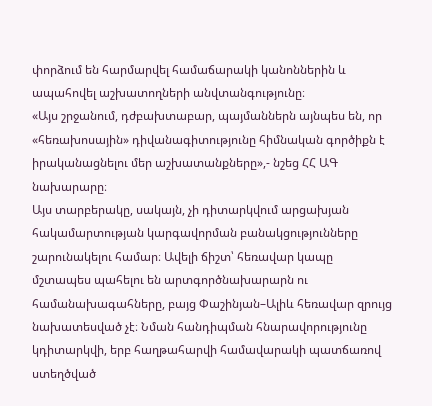փորձում են հարմարվել համաճարակի կանոններին և ապահովել աշխատողների անվտանգությունը։
«Այս շրջանում, դժբախտաբար, պայմաններն այնպես են, որ «հեռախոսային» դիվանագիտությունը հիմնական գործիքն է իրականացնելու մեր աշխատանքները»,- նշեց ՀՀ ԱԳ նախարարը։
Այս տարբերակը, սակայն, չի դիտարկվում արցախյան հակամարտության կարգավորման բանակցությունները շարունակելու համար։ Ավելի ճիշտ՝ հեռավար կապը մշտապես պահելու են արտգործնախարարն ու համանախագահները, բայց Փաշինյան–Ալիև հեռավար զրույց նախատեսված չէ։ Նման հանդիպման հնարավորությունը կդիտարկվի, երբ հաղթահարվի համավարակի պատճառով ստեղծված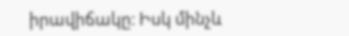իրավիճակը։ Իսկ մինչև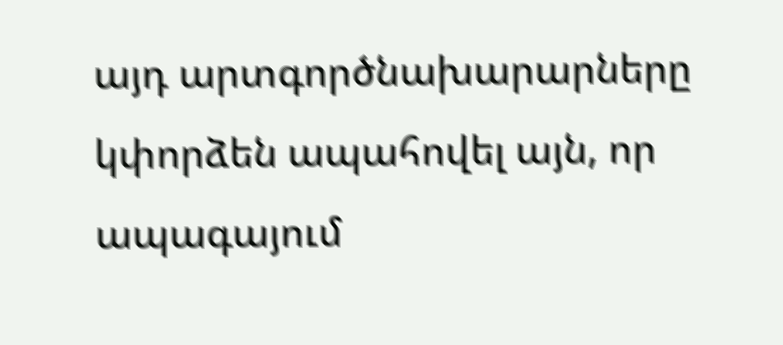այդ արտգործնախարարները կփորձեն ապահովել այն, որ ապագայում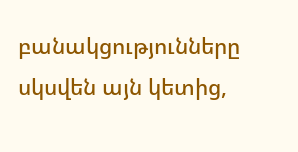բանակցությունները սկսվեն այն կետից,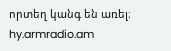որտեղ կանգ են առել։
hy.armradio.am